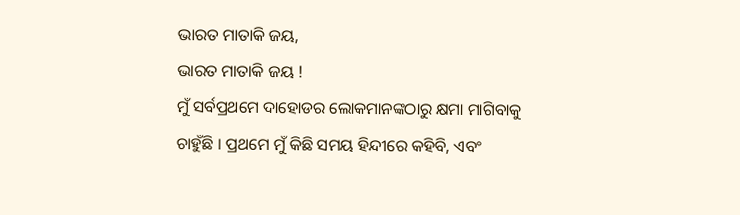ଭାରତ ମାତାକି ଜୟ,
ଭାରତ ମାତାକି ଜୟ !
ମୁଁ ସର୍ବପ୍ରଥମେ ଦାହୋଡର ଲୋକମାନଙ୍କଠାରୁ କ୍ଷମା ମାଗିବାକୁ ଚାହୁଁଛି । ପ୍ରଥମେ ମୁଁ କିଛି ସମୟ ହିନ୍ଦୀରେ କହିବି, ଏବଂ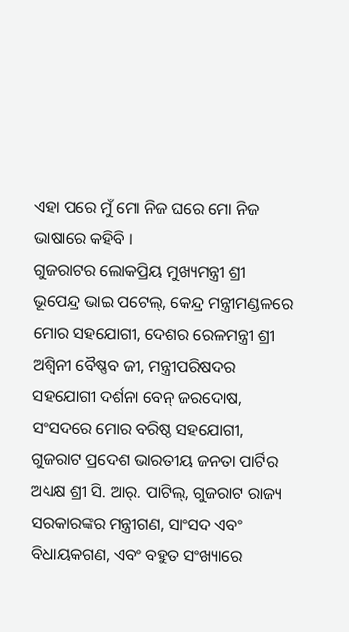ଏହା ପରେ ମୁଁ ମୋ ନିଜ ଘରେ ମୋ ନିଜ ଭାଷାରେ କହିବି ।
ଗୁଜରାଟର ଲୋକପ୍ରିୟ ମୁଖ୍ୟମନ୍ତ୍ରୀ ଶ୍ରୀ ଭୂପେନ୍ଦ୍ର ଭାଇ ପଟେଲ୍, କେନ୍ଦ୍ର ମନ୍ତ୍ରୀମଣ୍ଡଳରେ ମୋର ସହଯୋଗୀ, ଦେଶର ରେଳମନ୍ତ୍ରୀ ଶ୍ରୀ ଅଶ୍ୱିନୀ ବୈଷ୍ଣବ ଜୀ, ମନ୍ତ୍ରୀପରିଷଦର ସହଯୋଗୀ ଦର୍ଶନା ବେନ୍ ଜରଦୋଷ, ସଂସଦରେ ମୋର ବରିଷ୍ଠ ସହଯୋଗୀ, ଗୁଜରାଟ ପ୍ରଦେଶ ଭାରତୀୟ ଜନତା ପାର୍ଟିର ଅଧ୍ୟକ୍ଷ ଶ୍ରୀ ସି. ଆର୍. ପାଟିଲ୍, ଗୁଜରାଟ ରାଜ୍ୟ ସରକାରଙ୍କର ମନ୍ତ୍ରୀଗଣ, ସାଂସଦ ଏବଂ ବିଧାୟକଗଣ, ଏବଂ ବହୁତ ସଂଖ୍ୟାରେ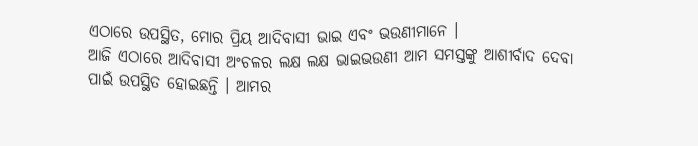ଏଠାରେ ଉପସ୍ଥିତ, ମୋର ପ୍ରିୟ ଆଦିବାସୀ ଭାଇ ଏବଂ ଭଉଣୀମାନେ ।
ଆଜି ଏଠାରେ ଆଦିବାସୀ ଅଂଚଳର ଲକ୍ଷ ଲକ୍ଷ ଭାଇଭଉଣୀ ଆମ ସମସ୍ତଙ୍କୁ ଆଶୀର୍ବାଦ ଦେବା ପାଇଁ ଉପସ୍ଥିତ ହୋଇଛନ୍ତି । ଆମର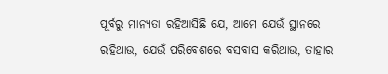ପୂର୍ବରୁ ମାନ୍ୟତା ରହିଆସିଛି ଯେ, ଆମେ ଯେଉଁ ସ୍ଥାନରେ ରହିଥାଉ, ଯେଉଁ ପରିବେଶରେ ବସବାସ କରିଥାଉ, ତାହାର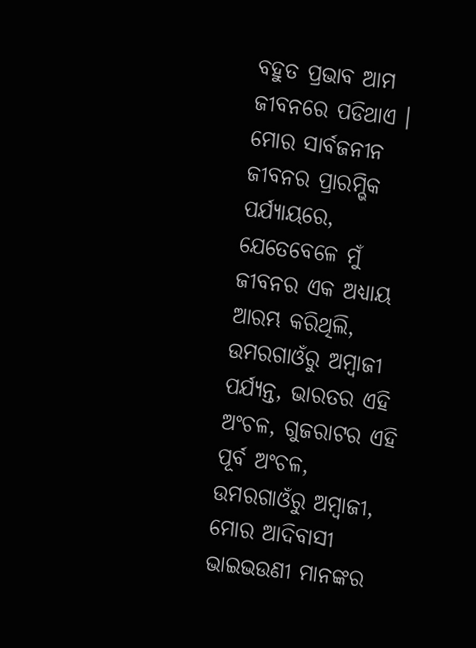ବହୁତ ପ୍ରଭାବ ଆମ ଜୀବନରେ ପଡିଥାଏ । ମୋର ସାର୍ବଜନୀନ ଜୀବନର ପ୍ରାରମ୍ଭିକ ପର୍ଯ୍ୟାୟରେ, ଯେତେବେଳେ ମୁଁ ଜୀବନର ଏକ ଅଧ୍ୟାୟ ଆରମ୍ଭ କରିଥିଲି, ଉମରଗାଓଁରୁ ଅମ୍ବାଜୀ ପର୍ଯ୍ୟନ୍ତ, ଭାରତର ଏହି ଅଂଚଳ, ଗୁଜରାଟର ଏହି ପୂର୍ବ ଅଂଚଳ, ଉମରଗାଓଁରୁ ଅମ୍ବାଜୀ, ମୋର ଆଦିବାସୀ ଭାଇଭଉଣୀ ମାନଙ୍କର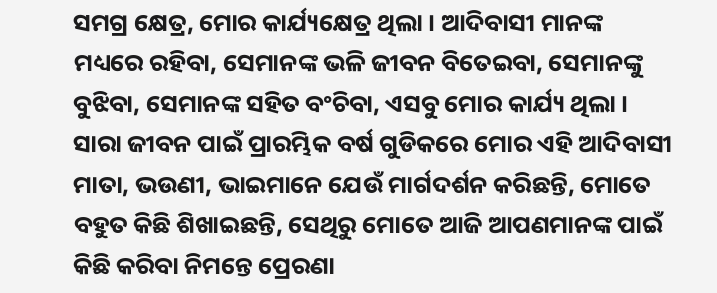ସମଗ୍ର କ୍ଷେତ୍ର, ମୋର କାର୍ଯ୍ୟକ୍ଷେତ୍ର ଥିଲା । ଆଦିବାସୀ ମାନଙ୍କ ମଧ୍ୟରେ ରହିବା, ସେମାନଙ୍କ ଭଳି ଜୀବନ ବିତେଇବା, ସେମାନଙ୍କୁ ବୁଝିବା, ସେମାନଙ୍କ ସହିତ ବଂଚିବା, ଏସବୁ ମୋର କାର୍ଯ୍ୟ ଥିଲା । ସାରା ଜୀବନ ପାଇଁ ପ୍ରାରମ୍ଭିକ ବର୍ଷ ଗୁଡିକରେ ମୋର ଏହି ଆଦିବାସୀ ମାତା, ଭଉଣୀ, ଭାଇମାନେ ଯେଉଁ ମାର୍ଗଦର୍ଶନ କରିଛନ୍ତି, ମୋତେ ବହୁତ କିଛି ଶିଖାଇଛନ୍ତି, ସେଥିରୁ ମୋତେ ଆଜି ଆପଣମାନଙ୍କ ପାଇଁ କିଛି କରିବା ନିମନ୍ତେ ପ୍ରେରଣା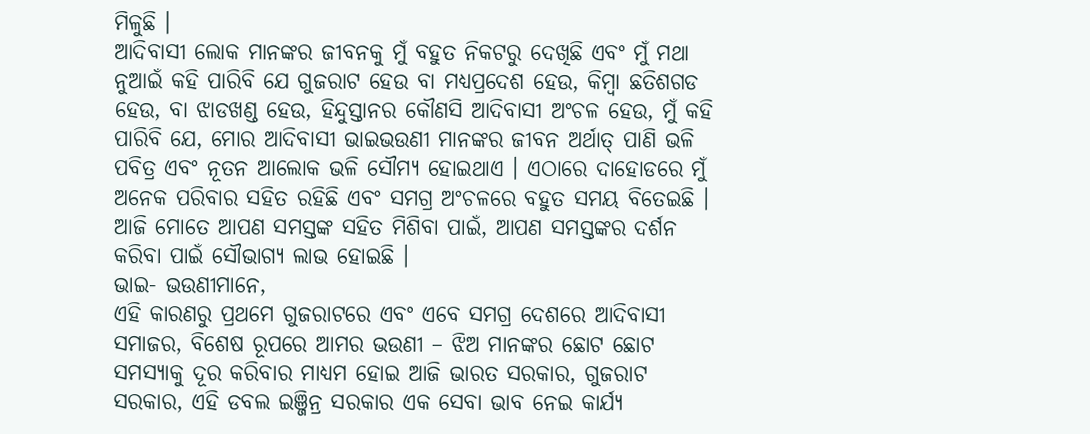ମିଳୁଛି ।
ଆଦିବାସୀ ଲୋକ ମାନଙ୍କର ଜୀବନକୁ ମୁଁ ବହୁତ ନିକଟରୁ ଦେଖିଛି ଏବଂ ମୁଁ ମଥା ନୁଆଇଁ କହି ପାରିବି ଯେ ଗୁଜରାଟ ହେଉ ବା ମଧ୍ୟପ୍ରଦେଶ ହେଉ, କିମ୍ବା ଛତିଶଗଡ ହେଉ, ବା ଝାଡଖଣ୍ଡ ହେଉ, ହିନ୍ଦୁସ୍ତାନର କୌଣସି ଆଦିବାସୀ ଅଂଚଳ ହେଉ, ମୁଁ କହି ପାରିବି ଯେ, ମୋର ଆଦିବାସୀ ଭାଇଭଉଣୀ ମାନଙ୍କର ଜୀବନ ଅର୍ଥାତ୍ ପାଣି ଭଳି ପବିତ୍ର ଏବଂ ନୂତନ ଆଲୋକ ଭଳି ସୌମ୍ୟ ହୋଇଥାଏ । ଏଠାରେ ଦାହୋଡରେ ମୁଁ ଅନେକ ପରିବାର ସହିତ ରହିଛି ଏବଂ ସମଗ୍ର ଅଂଚଳରେ ବହୁତ ସମୟ ବିତେଇଛି । ଆଜି ମୋତେ ଆପଣ ସମସ୍ତଙ୍କ ସହିତ ମିଶିବା ପାଇଁ, ଆପଣ ସମସ୍ତଙ୍କର ଦର୍ଶନ କରିବା ପାଇଁ ସୌଭାଗ୍ୟ ଲାଭ ହୋଇଛି ।
ଭାଇ- ଭଉଣୀମାନେ,
ଏହି କାରଣରୁ ପ୍ରଥମେ ଗୁଜରାଟରେ ଏବଂ ଏବେ ସମଗ୍ର ଦେଶରେ ଆଦିବାସୀ ସମାଜର, ବିଶେଷ ରୂପରେ ଆମର ଭଉଣୀ – ଝିଅ ମାନଙ୍କର ଛୋଟ ଛୋଟ ସମସ୍ୟାକୁ ଦୂର କରିବାର ମାଧ୍ୟମ ହୋଇ ଆଜି ଭାରତ ସରକାର, ଗୁଜରାଟ ସରକାର, ଏହି ଡବଲ ଇଞ୍ଜିନ୍ର ସରକାର ଏକ ସେବା ଭାବ ନେଇ କାର୍ଯ୍ୟ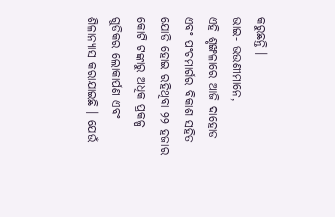କରୁଛନ୍ତି ।
ଭାଇ- ଭଉଣୀମାନେ,
ଏହି ଶୃଙ୍ଖଳାରେ ଆଜି ଦାହୋଡ ଏବଂ ପଂଚମାର୍ଗର ବିକାଶ ସହିତ ଯୋଡି ହୋଇ ରହିଥିବା ୨୨ ହଜାର କୋଟି ଟଙ୍କାରୁ ଅଧିକ ପ୍ରକଳ୍ପ ଗୁଡିକର ଲୋକାର୍ପଣ ଏବଂ ଶିଳାନ୍ୟାସ କରାଯାଇଛି । ଯେଉଁ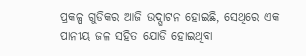ପ୍ରକଳ୍ପ ଗୁଡିକର ଆଜି ଉଦ୍ଘାଟନ ହୋଇଛି, ସେଥିରେ ଏକ ପାନୀୟ ଜଳ ସହିତ ଯୋଡି ହୋଇଥିବା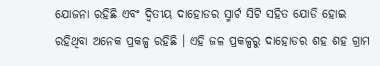ଯୋଜନା ରହିଛି ଏବଂ ଦ୍ୱିତୀୟ ଦାହୋଡର ସ୍ମାର୍ଟ ସିଟି ସହିତ ଯୋଡି ହୋଇ ରହିଥିବା ଅନେକ ପ୍ରକଳ୍ପ ରହିଛି । ଏହି ଜଳ ପ୍ରକଳ୍ପରୁ ଦାହୋଡର ଶହ ଶହ ଗ୍ରାମ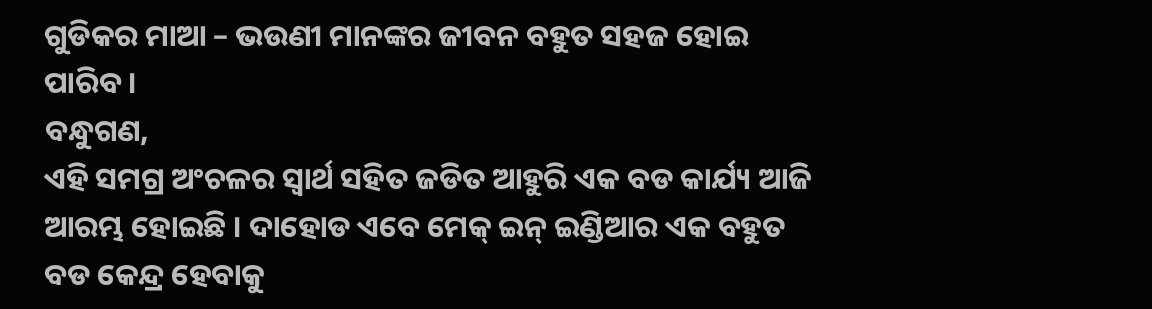ଗୁଡିକର ମାଆ – ଭଉଣୀ ମାନଙ୍କର ଜୀବନ ବହୁତ ସହଜ ହୋଇ ପାରିବ ।
ବନ୍ଧୁଗଣ,
ଏହି ସମଗ୍ର ଅଂଚଳର ସ୍ୱାର୍ଥ ସହିତ ଜଡିତ ଆହୁରି ଏକ ବଡ କାର୍ଯ୍ୟ ଆଜି ଆରମ୍ଭ ହୋଇଛି । ଦାହୋଡ ଏବେ ମେକ୍ ଇନ୍ ଇଣ୍ଡିଆର ଏକ ବହୁତ ବଡ କେନ୍ଦ୍ର ହେବାକୁ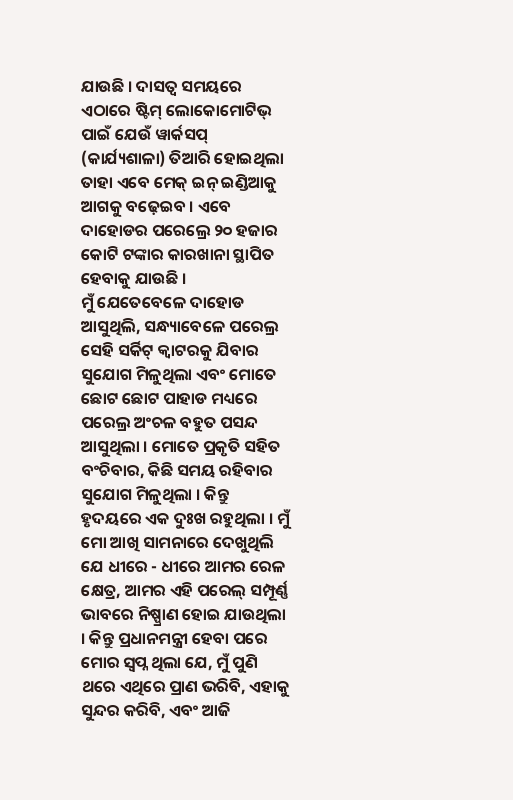ଯାଉଛି । ଦାସତ୍ୱ ସମୟରେ ଏଠାରେ ଷ୍ଟିମ୍ ଲୋକୋମୋଟିଭ୍ ପାଇଁ ଯେଉଁ ୱାର୍କସପ୍ (କାର୍ଯ୍ୟଶାଳା) ତିଆରି ହୋଇଥିଲା ତାହା ଏବେ ମେକ୍ ଇନ୍ ଇଣ୍ଡିଆକୁ ଆଗକୁ ବଢ଼େଇବ । ଏବେ ଦାହୋଡର ପରେଲ୍ରେ ୨୦ ହଜାର କୋଟି ଟଙ୍କାର କାରଖାନା ସ୍ଥାପିତ ହେବାକୁ ଯାଉଛି ।
ମୁଁ ଯେତେବେଳେ ଦାହୋଡ ଆସୁଥିଲି, ସନ୍ଧ୍ୟାବେଳେ ପରେଲ୍ର ସେହି ସର୍କିଟ୍ କ୍ୱାଟରକୁ ଯିବାର ସୁଯୋଗ ମିଳୁଥିଲା ଏବଂ ମୋତେ ଛୋଟ ଛୋଟ ପାହାଡ ମଧ୍ୟରେ ପରେଲ୍ର ଅଂଚଳ ବହୁତ ପସନ୍ଦ ଆସୁଥିଲା । ମୋତେ ପ୍ରକୃତି ସହିତ ବଂଚିବାର, କିଛି ସମୟ ରହିବାର ସୁଯୋଗ ମିଳୁଥିଲା । କିନ୍ତୁ ହୃଦୟରେ ଏକ ଦୁଃଖ ରହୁଥିଲା । ମୁଁ ମୋ ଆଖି ସାମନାରେ ଦେଖୁଥିଲି ଯେ ଧୀରେ - ଧୀରେ ଆମର ରେଳ କ୍ଷେତ୍ର, ଆମର ଏହି ପରେଲ୍ ସମ୍ପୂର୍ଣ୍ଣ ଭାବରେ ନିଷ୍ପ୍ରାଣ ହୋଇ ଯାଉଥିଲା । କିନ୍ତୁ ପ୍ରଧାନମନ୍ତ୍ରୀ ହେବା ପରେ ମୋର ସ୍ୱପ୍ନ ଥିଲା ଯେ, ମୁଁ ପୁଣି ଥରେ ଏଥିରେ ପ୍ରାଣ ଭରିବି, ଏହାକୁ ସୁନ୍ଦର କରିବି, ଏବଂ ଆଜି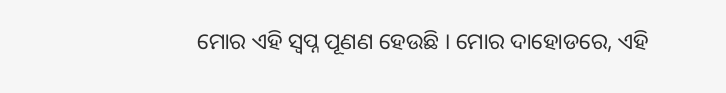ମୋର ଏହି ସ୍ୱପ୍ନ ପୂଣଣ ହେଉଛି । ମୋର ଦାହୋଡରେ, ଏହି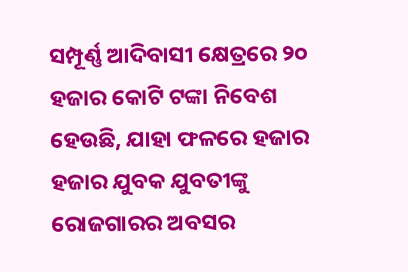ସମ୍ପୂର୍ଣ୍ଣ ଆଦିବାସୀ କ୍ଷେତ୍ରରେ ୨୦ ହଜାର କୋଟି ଟଙ୍କା ନିବେଶ ହେଉଛି, ଯାହା ଫଳରେ ହଜାର ହଜାର ଯୁବକ ଯୁବତୀଙ୍କୁ ରୋଜଗାରର ଅବସର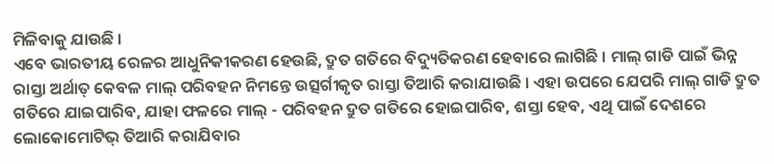ମିଳିବାକୁ ଯାଉଛି ।
ଏବେ ଭାରତୀୟ ରେଳର ଆଧୁନିକୀକରଣ ହେଉଛି, ଦ୍ରୁତ ଗତିରେ ବିଦ୍ୟୁତିକରଣ ହେବାରେ ଲାଗିଛି । ମାଲ୍ ଗାଡି ପାଇଁ ଭିନ୍ନ ରାସ୍ତା ଅର୍ଥାତ୍ କେବଳ ମାଲ୍ ପରିବହନ ନିମନ୍ତେ ଉତ୍ସର୍ଗୀକୃତ ରାସ୍ତା ତିଆରି କରାଯାଉଛି । ଏହା ଉପରେ ଯେପରି ମାଲ୍ ଗାଡି ଦ୍ରୁତ ଗତିରେ ଯାଇପାରିବ, ଯାହା ଫଳରେ ମାଲ୍ - ପରିବହନ ଦ୍ରୁତ ଗତିରେ ହୋଇପାରିବ, ଶସ୍ତା ହେବ, ଏଥି ପାଇଁ ଦେଶରେ ଲୋକୋମୋଟିଭ୍ ତିଆରି କରାଯିବାର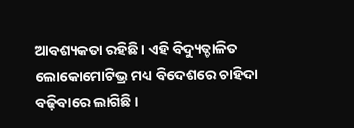ଆବଶ୍ୟକତା ରହିଛି । ଏହି ବିଦ୍ୟୁତ୍ଚାଳିତ ଲୋକୋମୋଟିଭ୍ର ମଧ୍ୟ ବିଦେଶରେ ଚାହିଦା ବଢ଼ିବାରେ ଲାଗିଛି ।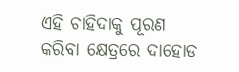ଏହି ଚାହିଦାକୁ ପୂରଣ କରିବା କ୍ଷେତ୍ରରେ ଦାହୋଡ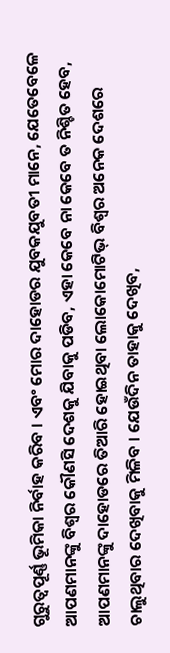ଗୁରୁତ୍ୱପୂର୍ଣ୍ଣ ଭୂମିକା ନିର୍ବାହ କରିବ । ଏବଂ ମୋର ଦାହୋଡର ଯୁବକଯୁବତୀ ମାନେ, ଯେତେବେଳେ ଆପଣମାନଙ୍କୁ ବିଶ୍ୱର କୌଣସି ଦେଶକୁ ଯିବାକୁ ପଡିବ, ଏହା କେବେ ନା କେବେ ତ ନିଶ୍ଚିତ ହେବ, ଆପଣମାନଙ୍କୁ ଦାହୋଡରେ ତିଆରି ହୋଇଥିବା ଲୋକୋମୋଟିଭ୍ ବିଶ୍ୱର ଅନେକ ଦେଶରେ ଚାଲୁଥିବାର ଦେଖିବାକୁ ମିଳିବ । ଯେଉଁଦିନ ତାହାକୁ ଦେଖିବ,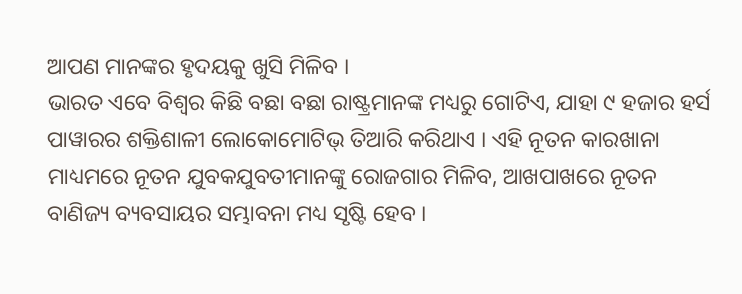ଆପଣ ମାନଙ୍କର ହୃଦୟକୁ ଖୁସି ମିଳିବ ।
ଭାରତ ଏବେ ବିଶ୍ୱର କିଛି ବଛା ବଛା ରାଷ୍ଟ୍ରମାନଙ୍କ ମଧ୍ୟରୁ ଗୋଟିଏ, ଯାହା ୯ ହଜାର ହର୍ସ ପାୱାରର ଶକ୍ତିଶାଳୀ ଲୋକୋମୋଟିଭ୍ ତିଆରି କରିଥାଏ । ଏହି ନୂତନ କାରଖାନା ମାଧ୍ୟମରେ ନୂତନ ଯୁବକଯୁବତୀମାନଙ୍କୁ ରୋଜଗାର ମିଳିବ, ଆଖପାଖରେ ନୂତନ ବାଣିଜ୍ୟ ବ୍ୟବସାୟର ସମ୍ଭାବନା ମଧ୍ୟ ସୃଷ୍ଟି ହେବ ।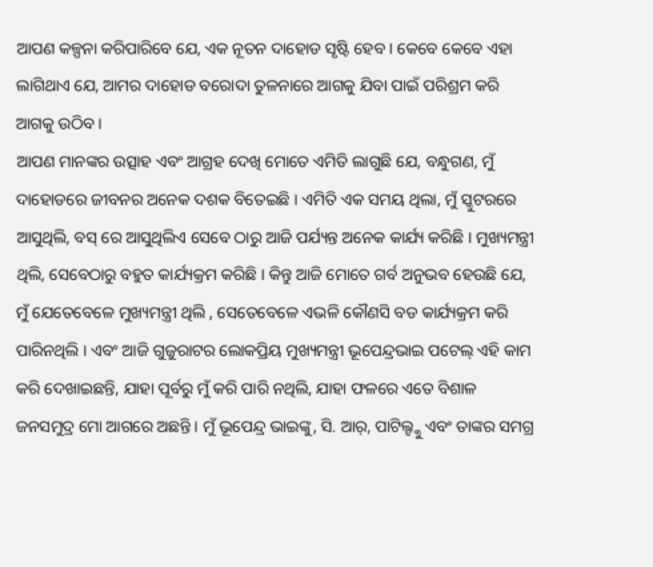ଆପଣ କଳ୍ପନା କରିପାରିବେ ଯେ, ଏକ ନୂତନ ଦାହୋଡ ସୃଷ୍ଟି ହେବ । କେବେ କେବେ ଏହା ଲାଗିଥାଏ ଯେ, ଆମର ଦାହୋଡ ବରୋଦା ତୁଳନାରେ ଆଗକୁ ଯିବା ପାଇଁ ପରିଶ୍ରମ କରି ଆଗକୁ ଉଠିବ ।
ଆପଣ ମାନଙ୍କର ଉତ୍ସାହ ଏବଂ ଆଗ୍ରହ ଦେଖି ମୋତେ ଏମିତି ଲାଗୁଛି ଯେ, ବନ୍ଧୁଗଣ, ମୁଁ ଦାହୋଡରେ ଜୀବନର ଅନେକ ଦଶକ ବିତେଇଛି । ଏମିତି ଏକ ସମୟ ଥିଲା, ମୁଁ ସ୍କୁଟରରେ ଆସୁଥିଲି, ବସ୍ ରେ ଆସୁଥିଲିଏ ସେବେ ଠାରୁ ଆଜି ପର୍ଯ୍ୟନ୍ତ ଅନେକ କାର୍ଯ୍ୟ କରିଛି । ମୁଖ୍ୟମନ୍ତ୍ରୀ ଥିଲି, ସେବେଠାରୁ ବହୁତ କାର୍ଯ୍ୟକ୍ରମ କରିଛି । କିନ୍ତୁ ଆଜି ମୋତେ ଗର୍ବ ଅନୁଭବ ହେଉଛି ଯେ, ମୁଁ ଯେତେବେଳେ ମୁଖ୍ୟମନ୍ତ୍ରୀ ଥିଲି , ସେତେବେଳେ ଏଭଳି କୌଣସି ବଡ କାର୍ଯ୍ୟକ୍ରମ କରି ପାରିନଥିଲି । ଏବଂ ଆଜି ଗୁଜୁରାଟର ଲୋକପ୍ରିୟ ମୁଖ୍ୟମନ୍ତ୍ରୀ ଭୂପେନ୍ଦ୍ରଭାଇ ପଟେଲ୍ ଏହି କାମ କରି ଦେଖାଇଛନ୍ତି, ଯାହା ପୂର୍ବରୁ ମୁଁ କରି ପାରି ନଥିଲି, ଯାହା ଫଳରେ ଏତେ ବିଶାଳ ଜନସମୁଦ୍ର ମୋ ଆଗରେ ଅଛନ୍ତି । ମୁଁ ଭୂପେନ୍ଦ୍ର ଭାଇଙ୍କୁ, ସି. ଆର୍, ପାଟିଲ୍ଙ୍କୁ ଏବଂ ତାଙ୍କର ସମଗ୍ର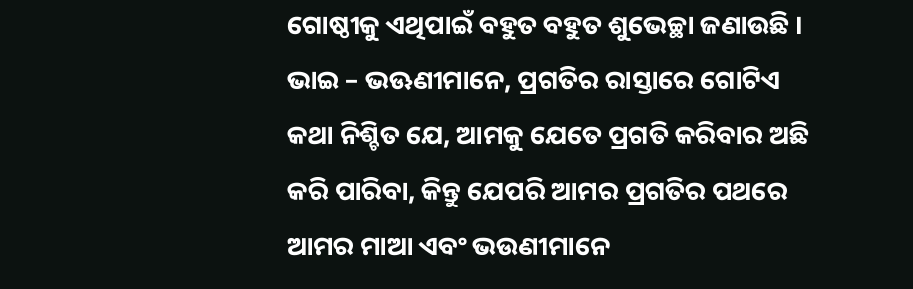ଗୋଷ୍ଠୀକୁ ଏଥିପାଇଁ ବହୁତ ବହୁତ ଶୁଭେଚ୍ଛା ଜଣାଉଛି ।
ଭାଇ – ଭଊଣୀମାନେ, ପ୍ରଗତିର ରାସ୍ତାରେ ଗୋଟିଏ କଥା ନିଶ୍ଚିତ ଯେ, ଆମକୁ ଯେତେ ପ୍ରଗତି କରିବାର ଅଛି କରି ପାରିବା, କିନ୍ତୁ ଯେପରି ଆମର ପ୍ରଗତିର ପଥରେ ଆମର ମାଆ ଏବଂ ଭଉଣୀମାନେ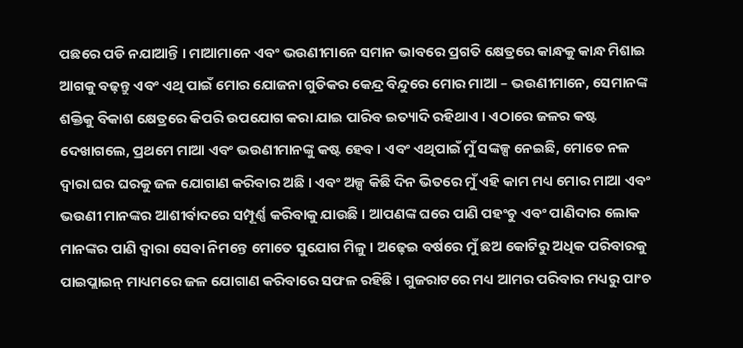ପଛରେ ପଡି ନଯାଆନ୍ତି । ମାଆମାନେ ଏବଂ ଭଉଣୀମାନେ ସମାନ ଭାବରେ ପ୍ରଗତି କ୍ଷେତ୍ରରେ କାନ୍ଧକୁ କାନ୍ଧ ମିଶାଇ ଆଗକୁ ବଢ଼ନ୍ତୁ ଏବଂ ଏଥି ପାଇଁ ମୋର ଯୋଜନା ଗୁଡିକର କେନ୍ଦ୍ର ବିନ୍ଦୁରେ ମୋର ମାଆ – ଭଉଣୀମାନେ, ସେମାନଙ୍କ ଶକ୍ତିକୁ ବିକାଶ କ୍ଷେତ୍ରରେ କିପରି ଉପଯୋଗ କରା ଯାଇ ପାରିବ ଇତ୍ୟାଦି ରହିଥାଏ । ଏଠାରେ ଜଳର କଷ୍ଟ ଦେଖାଗଲେ, ପ୍ରଥମେ ମାଆ ଏବଂ ଭଉଣୀମାନଙ୍କୁ କଷ୍ଟ ହେବ । ଏବଂ ଏଥିପାଇଁ ମୁଁ ସଙ୍କଳ୍ପ ନେଇଛି, ମୋତେ ନଳ ଦ୍ୱାରା ଘର ଘରକୁ ଜଳ ଯୋଗାଣ କରିବାର ଅଛି । ଏବଂ ଅଳ୍ପ କିଛି ଦିନ ଭିତରେ ମୁଁ ଏହି କାମ ମଧ୍ୟ ମୋର ମାଆ ଏବଂ ଭଉଣୀ ମାନଙ୍କର ଆଶୀର୍ବାଦରେ ସମ୍ପୂର୍ଣ୍ଣ କରିବାକୁ ଯାଉଛି । ଆପଣଙ୍କ ଘରେ ପାଣି ପହଂଚୁ ଏବଂ ପାଣିଦାର ଲୋକ ମାନଙ୍କର ପାଣି ଦ୍ୱାରା ସେବା ନିମନ୍ତେ ମୋତେ ସୁଯୋଗ ମିଳୁ । ଅଢ଼େଇ ବର୍ଷରେ ମୁଁ ଛଅ କୋଟିରୁ ଅଧିକ ପରିବାରକୁ ପାଇପ୍ଲାଇନ୍ ମାଧ୍ୟମରେ ଜଳ ଯୋଗାଣ କରିବାରେ ସଫଳ ରହିଛି । ଗୁଜରାଟରେ ମଧ୍ୟ ଆମର ପରିବାର ମଧ୍ୟରୁ ପାଂଚ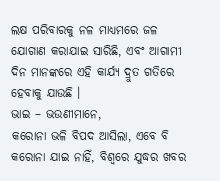ଲକ୍ଷ ପରିବାରକୁ ନଳ ମାଧ୍ୟମରେ ଜଳ ଯୋଗାଣ କରାଯାଇ ସାରିଛି, ଏବଂ ଆଗାମୀ ଦିନ ମାନଙ୍କରେ ଏହି କାର୍ଯ୍ୟ ଦ୍ରୁତ ଗତିରେ ହେବାକୁ ଯାଉଛି ।
ଭାଇ – ଭଉଣୀମାନେ,
କରୋନା ଭଳି ବିପଦ ଆସିଲା, ଏବେ ବି କରୋନା ଯାଇ ନାହିଁ, ବିଶ୍ୱରେ ଯୁଦ୍ଧର ଖବର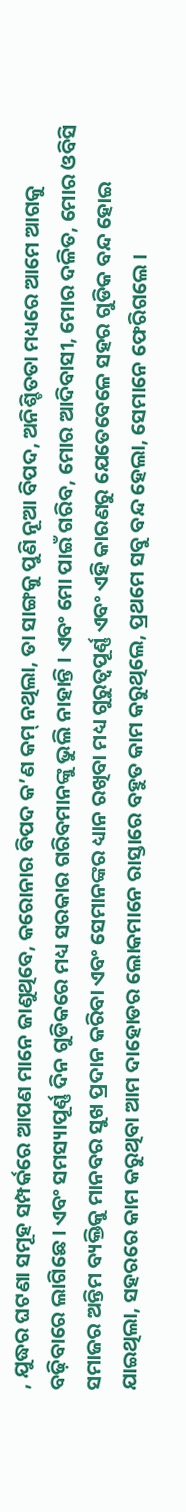, ଯୁଦ୍ଧର ଘଟଣା ସମୂହ ସମ୍ପର୍କରେ ଆପଣ ମାନେ ଜାଣୁଥିବେ, କରୋନାର ବିପଦ କ’ଣ କମ୍ ନଥିଲା, ତା ସାଙ୍ଗକୁ ପୁଣି ନୂଆ ବିପଦ, ଅନିଶ୍ଚିତତା ମଧ୍ୟରେ ଆମେ ଆଗକୁ ବଢ଼ିବାରେ ଲାଗିଛେ । ଏବଂ ସମସ୍ୟାପୂର୍ଣ୍ଣ ଦିନ ଗୁଡିକରେ ମଧ୍ୟ ସରକାର ଗରିବମାନଙ୍କୁ ଭୁଲି ନାହାନ୍ତି । ଏବଂ ମୋ ପାଇଁ ଗରିବ, ମୋର ଆଦିବାସୀ, ମୋର ଦଳିତ, ମୋର ଓବିସି ସମାଜର ଅନ୍ତିମ ବ୍ୟକ୍ତିକୁ ମାନବର ସୁଖ ପ୍ରଦାନ କରିବା ଏବଂ ସେମାନଙ୍କର ଧ୍ୟାନ ରଖିବା ମଧ୍ୟ ଗୁରୁତ୍ୱପୂର୍ଣ୍ଣ ଏବଂ ଏହି କାରଣରୁ ଯେତେବେଳେ ସହର ଗୁଡିକ ବନ୍ଦ ହୋଇ ଯାଇଥିଲା, ସହରରେ କାମ କରୁଥିବା ଆମ ଦାହୋଡର ଲୋକମାନେ ରାସ୍ତାରେ ବହୁତ କାମ କରୁଥିଲେ, ପ୍ରଥମେ ସବୁ ବନ୍ଦ ହେଲା, ସେମାନେ ଫେରିଗଲେ ।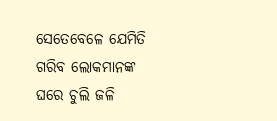ସେତେବେଳେ ଯେମିତି ଗରିବ ଲୋକମାନଙ୍କ ଘରେ ଚୁଲି ଜଳି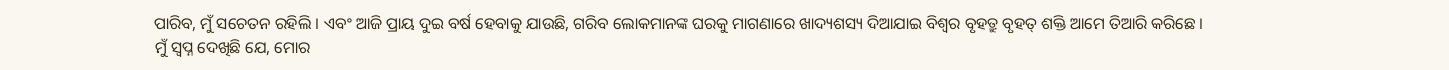ପାରିବ, ମୁଁ ସଚେତନ ରହିଲି । ଏବଂ ଆଜି ପ୍ରାୟ ଦୁଇ ବର୍ଷ ହେବାକୁ ଯାଉଛି, ଗରିବ ଲୋକମାନଙ୍କ ଘରକୁ ମାଗଣାରେ ଖାଦ୍ୟଶସ୍ୟ ଦିଆଯାଇ ବିଶ୍ୱର ବୃହତ୍ରୁ ବୃହତ୍ ଶକ୍ତି ଆମେ ତିଆରି କରିଛେ ।
ମୁଁ ସ୍ୱପ୍ନ ଦେଖିଛି ଯେ, ମୋର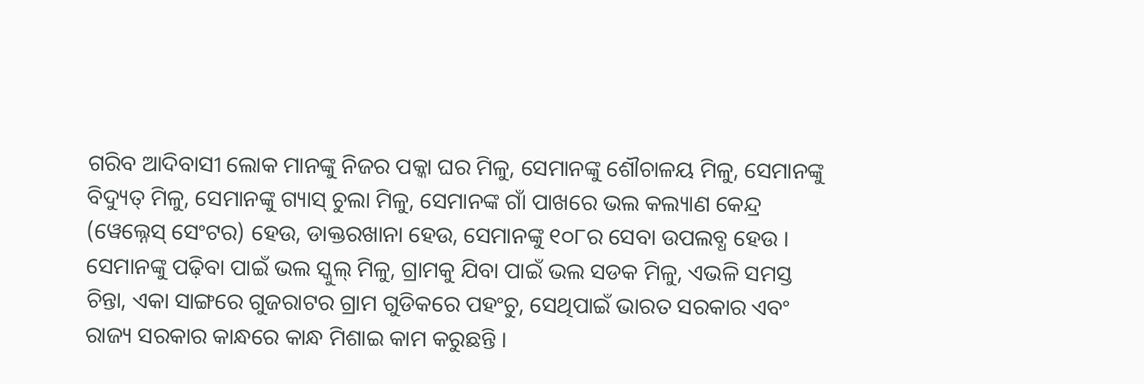ଗରିବ ଆଦିବାସୀ ଲୋକ ମାନଙ୍କୁ ନିଜର ପକ୍କା ଘର ମିଳୁ, ସେମାନଙ୍କୁ ଶୌଚାଳୟ ମିଳୁ, ସେମାନଙ୍କୁ ବିଦ୍ୟୁତ୍ ମିଳୁ, ସେମାନଙ୍କୁ ଗ୍ୟାସ୍ ଚୁଲା ମିଳୁ, ସେମାନଙ୍କ ଗାଁ ପାଖରେ ଭଲ କଲ୍ୟାଣ କେନ୍ଦ୍ର (ୱେଲ୍ନେସ୍ ସେଂଟର) ହେଉ, ଡାକ୍ତରଖାନା ହେଉ, ସେମାନଙ୍କୁ ୧୦୮ର ସେବା ଉପଲବ୍ଧ ହେଉ । ସେମାନଙ୍କୁ ପଢ଼ିବା ପାଇଁ ଭଲ ସ୍କୁଲ୍ ମିଳୁ, ଗ୍ରାମକୁ ଯିବା ପାଇଁ ଭଲ ସଡକ ମିଳୁ, ଏଭଳି ସମସ୍ତ ଚିନ୍ତା, ଏକା ସାଙ୍ଗରେ ଗୁଜରାଟର ଗ୍ରାମ ଗୁଡିକରେ ପହଂଚୁ, ସେଥିପାଇଁ ଭାରତ ସରକାର ଏବଂ ରାଜ୍ୟ ସରକାର କାନ୍ଧରେ କାନ୍ଧ ମିଶାଇ କାମ କରୁଛନ୍ତି ।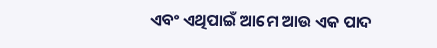ଏବଂ ଏଥିପାଇଁ ଆମେ ଆଉ ଏକ ପାଦ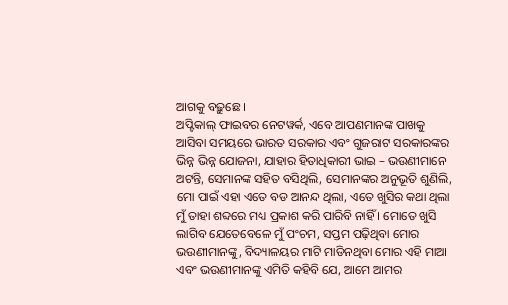ଆଗକୁ ବଢ଼ୁଛେ ।
ଅପ୍ଟିକାଲ୍ ଫାଇବର ନେଟୱର୍କ, ଏବେ ଆପଣମାନଙ୍କ ପାଖକୁ ଆସିବା ସମୟରେ ଭାରତ ସରକାର ଏବଂ ଗୁଜରାଟ ସରକାରଙ୍କର ଭିନ୍ନ ଭିନ୍ନ ଯୋଜନା, ଯାହାର ହିତାଧିକାରୀ ଭାଇ – ଭଉଣୀମାନେ ଅଟନ୍ତି, ସେମାନଙ୍କ ସହିତ ବସିଥିଲି, ସେମାନଙ୍କର ଅନୁଭୂତି ଶୁଣିଲି, ମୋ ପାଇଁ ଏହା ଏତେ ବଡ ଆନନ୍ଦ ଥିଲା, ଏତେ ଖୁସିର କଥା ଥିଲା ମୁଁ ତାହା ଶବ୍ଦରେ ମଧ୍ୟ ପ୍ରକାଶ କରି ପାରିବି ନାହିଁ । ମୋତେ ଖୁସି ଲାଗିବ ଯେତେବେଳେ ମୁଁ ପଂଚମ, ସପ୍ତମ ପଢ଼ିଥିବା ମୋର ଭଉଣୀମାନଙ୍କୁ, ବିଦ୍ୟାଳୟର ମାଟି ମାଡିନଥିବା ମୋର ଏହି ମାଆ ଏବଂ ଭଉଣୀମାନଙ୍କୁ ଏମିତି କହିବି ଯେ, ଆମେ ଆମର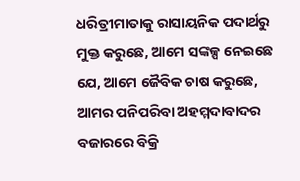ଧରିତ୍ରୀମାତାକୁ ରାସାୟନିକ ପଦାର୍ଥରୁ ମୁକ୍ତ କରୁଛେ, ଆମେ ସଙ୍କଳ୍ପ ନେଇଛେ ଯେ, ଆମେ ଜୈବିକ ଚାଷ କରୁଛେ, ଆମର ପନିପରିବା ଅହମ୍ମଦାବାଦର ବଜାରରେ ବିକ୍ରି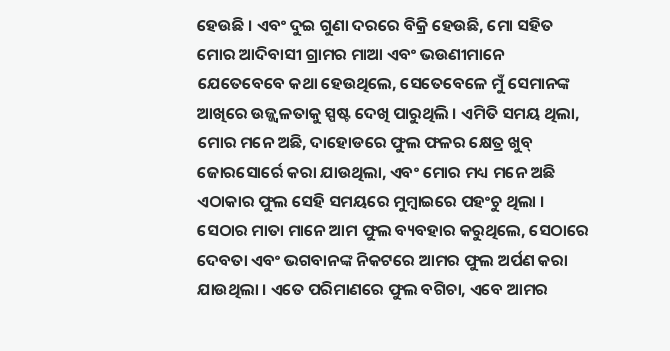ହେଉଛି । ଏବଂ ଦୁଇ ଗୁଣା ଦରରେ ବିକ୍ରି ହେଉଛି, ମୋ ସହିତ ମୋର ଆଦିବାସୀ ଗ୍ରାମର ମାଆ ଏବଂ ଭଉଣୀମାନେ ଯେତେବେବେ କଥା ହେଉଥିଲେ, ସେତେବେଳେ ମୁଁ ସେମାନଙ୍କ ଆଖିରେ ଉଜ୍ଜ୍ୱଳତାକୁ ସ୍ପଷ୍ଟ ଦେଖି ପାରୁଥିଲି । ଏମିତି ସମୟ ଥିଲା, ମୋର ମନେ ଅଛି, ଦାହୋଡରେ ଫୁଲ ଫଳର କ୍ଷେତ୍ର ଖୁବ୍ ଜୋରସୋର୍ରେ କରା ଯାଉଥିଲା, ଏବଂ ମୋର ମଧ୍ୟ ମନେ ଅଛି ଏଠାକାର ଫୁଲ ସେହି ସମୟରେ ମୁମ୍ବାଇରେ ପହଂଚୁ ଥିଲା । ସେଠାର ମାତା ମାନେ ଆମ ଫୁଲ ବ୍ୟବହାର କରୁଥିଲେ, ସେଠାରେ ଦେବତା ଏବଂ ଭଗବାନଙ୍କ ନିକଟରେ ଆମର ଫୁଲ ଅର୍ପଣ କରା ଯାଉଥିଲା । ଏତେ ପରିମାଣରେ ଫୁଲ ବଗିଚା, ଏବେ ଆମର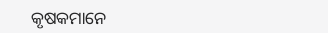କୃଷକମାନେ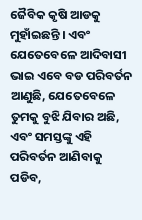ଜୈବିକ କୃଷି ଆଡକୁ ମୁହାଁଇଛନ୍ତି । ଏବଂ ଯେତେବେଳେ ଆଦିବାସୀ ଭାଇ ଏବେ ବଡ ପରିବର୍ତନ ଆଣୁଛି, ଯେତେବେଳେ ତୁମକୁ ବୁଝି ଯିବାର ଅଛି, ଏବଂ ସମସ୍ତଙ୍କୁ ଏହି ପରିବର୍ତନ ଆଣିବାକୁ ପଡିବ,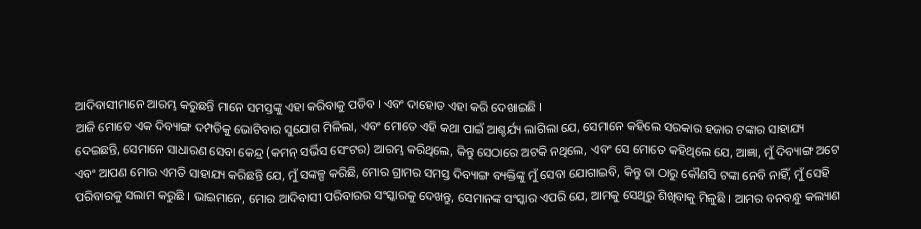ଆଦିବାସୀମାନେ ଆରମ୍ଭ କରୁଛନ୍ତି ମାନେ ସମସ୍ତଙ୍କୁ ଏହା କରିବାକୁ ପଡିବ । ଏବଂ ଦାହୋଡ ଏହା କରି ଦେଖାଇଛି ।
ଆଜି ମୋତେ ଏକ ଦିବ୍ୟାଙ୍ଗ ଦମ୍ପତିକୁ ଭୋଟିବାର ସୁଯୋଗ ମିଳିଲା, ଏବଂ ମୋତେ ଏହି କଥା ପାଇଁ ଆଶ୍ଚର୍ଯ୍ୟ ଲାଗିଲା ଯେ, ସେମାନେ କହିଲେ ସରକାର ହଜାର ଟଙ୍କାର ସାହାଯ୍ୟ ଦେଇଛନ୍ତି, ସେମାନେ ସାଧାରଣ ସେବା କେନ୍ଦ୍ର (କମନ୍ ସର୍ଭିସ ସେଂଟର) ଆରମ୍ଭ କରିଥିଲେ, କିନ୍ତୁ ସେଠାରେ ଅଟକି ନଥିଲେ, ଏବଂ ସେ ମୋତେ କହିଥିଲେ ଯେ, ଆଜ୍ଞା, ମୁଁ ଦିବ୍ୟାଙ୍ଗ ଅଟେ ଏବଂ ଆପଣ ମୋର ଏମତି ସାହାଯ୍ୟ କରିଛନ୍ତି ଯେ, ମୁଁ ସଙ୍କଳ୍ପ କରିଛି, ମୋର ଗ୍ରାମର ସମସ୍ତ ଦିବ୍ୟାଙ୍ଗ ବ୍ୟକ୍ତିଙ୍କୁ ମୁଁ ସେବା ଯୋଗାଇବି, କିନ୍ତୁ ତା ଠାରୁ କୌଣସି ଟଙ୍କା ନେବି ନାହିଁ, ମୁଁ ସେହି ପରିବାରକୁ ସଲାମ କରୁଛି । ଭାଇମାନେ, ମୋର ଆଦିବାସୀ ପରିବାରର ସଂସ୍କାରକୁ ଦେଖନ୍ତୁ, ସେମାନଙ୍କ ସଂସ୍କାର ଏପରି ଯେ, ଆମକୁ ସେଥିରୁ ଶିଖିବାକୁ ମିଳୁଛି । ଆମର ବନବନ୍ଧୁ କଲ୍ୟାଣ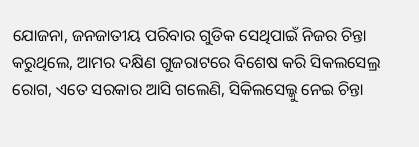ଯୋଜନା, ଜନଜାତୀୟ ପରିବାର ଗୁଡିକ ସେଥିପାଇଁ ନିଜର ଚିନ୍ତା କରୁଥିଲେ, ଆମର ଦକ୍ଷିଣ ଗୁଜରାଟରେ ବିଶେଷ କରି ସିକଲସେଲ୍ର ରୋଗ, ଏତେ ସରକାର ଆସି ଗଲେଣି, ସିକିଲସେଲ୍କୁ ନେଇ ଚିନ୍ତା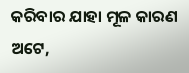କରିବାର ଯାହା ମୂଳ କାରଣ ଅଟେ,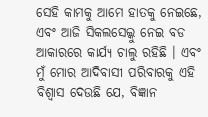ସେହି କାମକୁ ଆମେ ହାତକୁ ନେଇଛେ, ଏବଂ ଆଜି ସିକଲସେଲ୍କୁ ନେଇ ବଡ ଆକାରରେ କାର୍ଯ୍ୟ ଚାଲୁ ରହିଛି । ଏବଂ ମୁଁ ମୋର ଆଦିବାସୀ ପରିବାରକୁ ଏହି ବିଶ୍ୱାସ ଦେଉଛି ଯେ, ବିଜ୍ଞାନ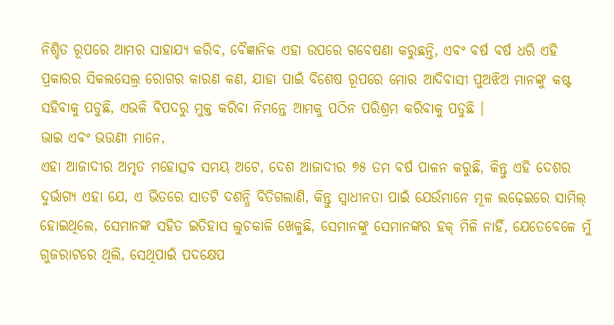ନିଶ୍ଚିତ ରୂପରେ ଆମର ସାହାଯ୍ୟ କରିବ, ବୈଜ୍ଞାନିକ ଏହା ଉପରେ ଗବେଷଣା କରୁଛନ୍ତି, ଏବଂ ବର୍ଷ ବର୍ଷ ଧରି ଏହି ପ୍ରକାରର ସିକଲସେଲ୍ର ରୋଗର କାରଣ କଣ, ଯାହା ପାଇଁ ବିଶେଷ ରୂପରେ ମୋର ଆଦିବାସୀ ପୁଅଝିଅ ମାନଙ୍କୁ କଷ୍ଟ ସହିବାକୁ ପଡୁଛି, ଏଭଳି ବିପଦରୁ ମୁକ୍ତ କରିବା ନିମନ୍ତେ ଆମକୁ ପଠିନ ପରିଶ୍ରମ କରିବାକୁ ପଡୁଛି ।
ଭାଇ ଏବଂ ଭଉଣୀ ମାନେ,
ଏହା ଆଜାଦୀର ଅମୃତ ମହୋତ୍ସବ ସମୟ ଅଟେ, ଦେଶ ଆଜାଦୀର ୭୫ ତମ ବର୍ଷ ପାଳନ କରୁଛି, କିନ୍ତୁ ଏହି ଦେଶର ଦୁର୍ଭାଗ୍ୟ ଏହା ଯେ, ଏ ଭିତରେ ସାତଟି ଦଶନ୍ଧି ବିତିଗଲାଣି, କିନ୍ତୁ ସ୍ୱାଧୀନତା ପାଇଁ ଯେଉଁମାନେ ମୂଳ ଲଢ଼େଇରେ ସାମିଲ୍ ହୋଇଥିଲେ, ସେମାନଙ୍କ ସହିତ ଇତିହାସ ଲୁଚକାଳି ଖେଳୁଛି, ସେମାନଙ୍କୁ ସେମାନଙ୍କର ହକ୍ ମିଳି ନାହିଁ, ଯେତେବେଳେ ମୁଁ ଗୁଜରାଟରେ ଥିଲି, ସେଥିପାଇଁ ପଦକ୍ଷେପ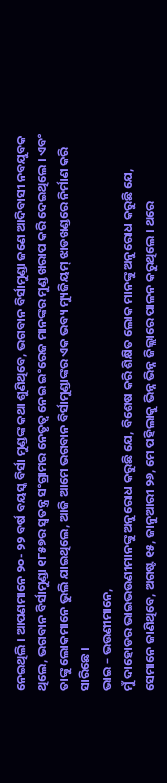ନେଇଥିଲି । ଆପଣମାନେ ୨୦- ୨୨ ବର୍ଷ ବୟସ୍କ ବିର୍ସା ମୁଣ୍ଡଙ୍କ କଥା ଶୁଣିଥିବେ, ଭଗବାନ ବିର୍ସାମୁଣ୍ଡା ଜଣେ ଆଦିବାସୀ ନବଯୁବକ ଥିଲେ, ଭଗବାନ ବିର୍ସାମୁଣ୍ଡା ୧୮୫୭ର ସ୍ୱତନ୍ତ୍ର ସଂଗ୍ରାମର ନେତୃତ୍ୱ ନେଇ ଇଂରେଜ ମାନଙ୍କର ମୁଣ୍ଡ ଖରାପ କରି ଦେଇଥିଲେ । ଏବଂ ତାଙ୍କୁ ଲୋକମାନେ ଭୁଲି ଯାଇଥିଲେ, ଆଜି ଆମେ ଭଗବାନ ବିର୍ସାମୁଣ୍ଡାଙ୍କର ଏକ ଭବ୍ୟ ମ୍ୟୁଜିୟମ୍ ଝାଡଖଣ୍ଡରେ ନିର୍ମାଣ କରି ସାରିଛେ ।
ଭାଇ – ଭଉଣୀମାନେ,
ମୁଁ ଦାହୋଡର ଭାଇଭଉଣୀମାନଙ୍କୁ ଅନୁରୋଧ କରୁଛି ଯେ, ବିଶେଷ କରି ଶିକ୍ଷିତ ଲୋକ ମାନଙ୍କୁ ଅନୁରୋଧ କରୁଛି ଯେ, ସେମାନେ ଜାଣିଥିବେ, ଅଗଷ୍ଟ ୧୫, ଜାନୁଆରୀ ୨୬, ମେ ପହିଲାକୁ ଭିନ୍ନ ଭିନ୍ନ ଜିଲ୍ଲାରେ ପାଳନ କରୁଥିଲେ । ଥରେ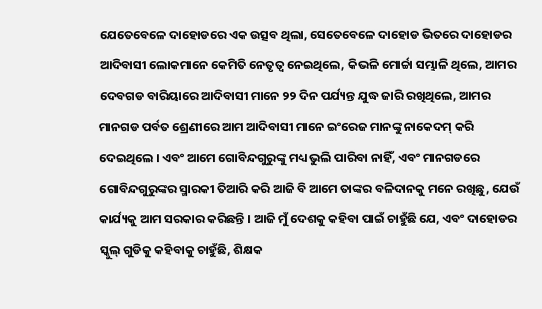ଯେତେବେଳେ ଦାହୋଡରେ ଏକ ଉତ୍ସବ ଥିଲା, ସେତେବେଳେ ଦାହୋଡ ଭିତରେ ଦାହୋଡର ଆଦିବାସୀ ଲୋକମାନେ କେମିତି ନେତୃତ୍ୱ ନେଇଥିଲେ, କିଭଳି ମୋର୍ଚ୍ଚା ସମ୍ଭାଳି ଥିଲେ, ଆମର ଦେବଗଡ ବାରିୟାରେ ଆଦିବାସୀ ମାନେ ୨୨ ଦିନ ପର୍ଯ୍ୟନ୍ତ ଯୁଦ୍ଧ ଜାରି ରଖିଥିଲେ, ଆମର ମାନଗଡ ପର୍ବତ ଶ୍ରେଣୀରେ ଆମ ଆଦିବାସୀ ମାନେ ଇଂରେଜ ମାନଙ୍କୁ ନାକେଦମ୍ କରି ଦେଇଥିଲେ । ଏବଂ ଆମେ ଗୋବିନ୍ଦଗୁରୁଙ୍କୁ ମଧ୍ୟ ଭୁଲି ପାରିବା ନାହିଁ, ଏବଂ ମାନଗଡରେ ଗୋବିନ୍ଦଗୁରୁଙ୍କର ସ୍ମାରକୀ ତିଆରି କରି ଆଜି ବି ଆମେ ତାଙ୍କର ବଳିଦାନକୁ ମନେ ରଖିଛୁ, ଯେଉଁ କାର୍ଯ୍ୟକୁ ଆମ ସରକାର କରିଛନ୍ତି । ଆଜି ମୁଁ ଦେଶକୁ କହିବା ପାଇଁ ଚାହୁଁଛି ଯେ, ଏବଂ ଦାହୋଡର ସ୍କୁଲ୍ ଗୁଡିକୁ କହିବାକୁ ଚାହୁଁଛି, ଶିକ୍ଷକ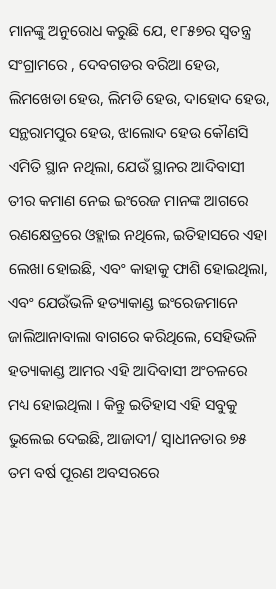ମାନଙ୍କୁ ଅନୁରୋଧ କରୁଛି ଯେ, ୧୮୫୭ର ସ୍ୱତନ୍ତ୍ର ସଂଗ୍ରାମରେ , ଦେବଗଡର ବରିଆ ହେଉ, ଲିମଖେଡା ହେଉ, ଲିମଡି ହେଉ, ଦାହୋଦ ହେଉ, ସନ୍ଥରାମପୁର ହେଉ, ଝାଲୋଦ ହେଉ କୌଣସି ଏମିତି ସ୍ଥାନ ନଥିଲା, ଯେଉଁ ସ୍ଥାନର ଆଦିବାସୀ ତୀର କମାଣ ନେଇ ଇଂରେଜ ମାନଙ୍କ ଆଗରେ ରଣକ୍ଷେତ୍ରରେ ଓହ୍ଲାଇ ନଥିଲେ, ଇତିହାସରେ ଏହା ଲେଖା ହୋଇଛି, ଏବଂ କାହାକୁ ଫାଶି ହୋଇଥିଲା, ଏବଂ ଯେଉଁଭଳି ହତ୍ୟାକାଣ୍ଡ ଇଂରେଜମାନେ ଜାଲିଆନାବାଲା ବାଗରେ କରିଥିଲେ, ସେହିଭଳି ହତ୍ୟାକାଣ୍ଡ ଆମର ଏହି ଆଦିବାସୀ ଅଂଚଳରେ ମଧ୍ୟ ହୋଇଥିଲା । କିନ୍ତୁ ଇତିହାସ ଏହି ସବୁକୁ ଭୁଲେଇ ଦେଇଛି, ଆଜାଦୀ/ ସ୍ୱାଧୀନତାର ୭୫ ତମ ବର୍ଷ ପୂରଣ ଅବସରରେ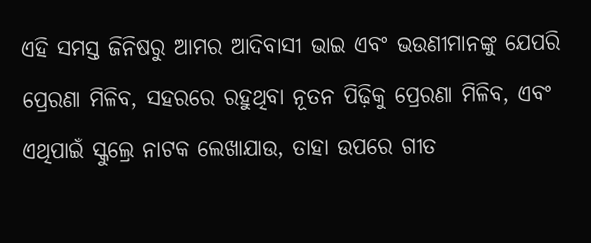ଏହି ସମସ୍ତ ଜିନିଷରୁ ଆମର ଆଦିବାସୀ ଭାଇ ଏବଂ ଭଉଣୀମାନଙ୍କୁ ଯେପରି ପ୍ରେରଣା ମିଳିବ, ସହରରେ ରହୁଥିବା ନୂତନ ପିଢ଼ିକୁ ପ୍ରେରଣା ମିଳିବ, ଏବଂ ଏଥିପାଇଁ ସ୍କୁଲ୍ରେ ନାଟକ ଲେଖାଯାଉ, ତାହା ଉପରେ ଗୀତ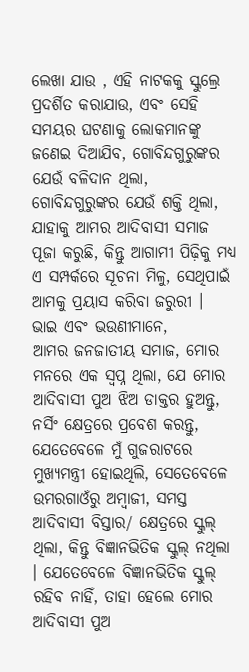ଲେଖା ଯାଉ , ଏହି ନାଟକକୁ ସ୍କୁଲ୍ରେ ପ୍ରଦର୍ଶିତ କରାଯାଉ, ଏବଂ ସେହି ସମୟର ଘଟଣାକୁ ଲୋକମାନଙ୍କୁ ଜଣେଇ ଦିଆଯିବ, ଗୋବିନ୍ଦଗୁରୁଙ୍କର ଯେଉଁ ବଳିଦାନ ଥିଲା, ଗୋବିନ୍ଦଗୁରୁଙ୍କର ଯେଉଁ ଶକ୍ତି ଥିଲା, ଯାହାକୁ ଆମର ଆଦିବାସୀ ସମାଜ ପୂଜା କରୁଛି, କିନ୍ତୁ ଆଗାମୀ ପିଢ଼ିକୁ ମଧ୍ୟ ଏ ସମ୍ପର୍କରେ ସୂଚନା ମିଳୁ, ସେଥିପାଇଁ ଆମକୁ ପ୍ରୟାସ କରିବା ଜରୁରୀ ।
ଭାଇ ଏବଂ ଭଉଣୀମାନେ,
ଆମର ଜନଜାତୀୟ ସମାଜ, ମୋର ମନରେ ଏକ ସ୍ୱପ୍ନ ଥିଲା, ଯେ ମୋର ଆଦିବାସୀ ପୁଅ ଝିଅ ଡାକ୍ତର ହୁଅନ୍ତୁ, ନର୍ସିଂ କ୍ଷେତ୍ରରେ ପ୍ରବେଶ କରନ୍ତୁ, ଯେତେବେଳେ ମୁଁ ଗୁଜରାଟରେ ମୁଖ୍ୟମନ୍ତ୍ରୀ ହୋଇଥିଲି, ସେତେବେଳେ ଉମରଗାଓଁରୁ ଅମ୍ବାଜୀ, ସମସ୍ତ ଆଦିବାସୀ ବିସ୍ତାର/ କ୍ଷେତ୍ରରେ ସ୍କୁଲ୍ ଥିଲା, କିନ୍ତୁ ବିଜ୍ଞାନଭିତିକ ସ୍କୁଲ୍ ନଥିଲା । ଯେତେବେଳେ ବିଜ୍ଞାନଭିତିକ ସ୍କୁଲ୍ ରହିବ ନାହିଁ, ତାହା ହେଲେ ମୋର ଆଦିବାସୀ ପୁଅ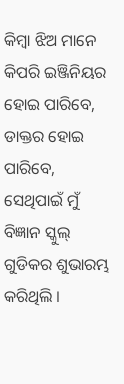କିମ୍ବା ଝିଅ ମାନେ କିପରି ଇଞ୍ଜିନିୟର ହୋଇ ପାରିବେ, ଡାକ୍ତର ହୋଇ ପାରିବେ, ସେଥିପାଇଁ ମୁଁ ବିଜ୍ଞାନ ସ୍କୁଲ୍ ଗୁଡିକର ଶୁଭାରମ୍ଭ କରିଥିଲି ।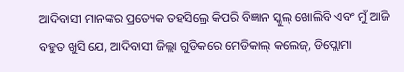ଆଦିବାସୀ ମାନଙ୍କର ପ୍ରତ୍ୟେକ ତହସିଲ୍ରେ କିପରି ବିଜ୍ଞାନ ସ୍କୁଲ୍ ଖୋଲିବି ଏବଂ ମୁଁ ଆଜି ବହୁତ ଖୁସି ଯେ, ଆଦିବାସୀ ଜିଲ୍ଲା ଗୁଡିକରେ ମେଡିକାଲ୍ କଲେଜ୍, ଡିପ୍ଲୋମା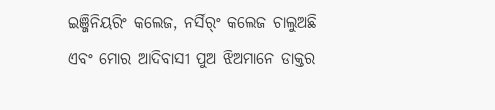ଇଞ୍ଜିନିୟରିଂ କଲେଜ, ନର୍ସିର୍ଂ କଲେଜ ଚାଲୁଅଛି ଏବଂ ମୋର ଆଦିବାସୀ ପୁଅ ଝିଅମାନେ ଡାକ୍ତର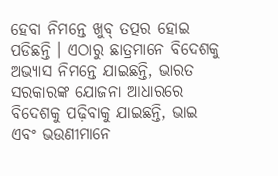ହେବା ନିମନ୍ତେ ଖୁବ୍ ତତ୍ପର ହୋଇ ପଡିଛନ୍ତି । ଏଠାରୁ ଛାତ୍ରମାନେ ବିଦେଶକୁ ଅଭ୍ୟାସ ନିମନ୍ତେ ଯାଇଛନ୍ତି, ଭାରତ ସରକାରଙ୍କ ଯୋଜନା ଆଧାରରେ ବିଦେଶକୁ ପଢ଼ିବାକୁ ଯାଇଛନ୍ତି, ଭାଇ ଏବଂ ଭଉଣୀମାନେ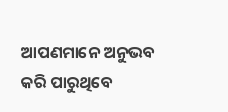ଆପଣମାନେ ଅନୁଭବ କରି ପାରୁଥିବେ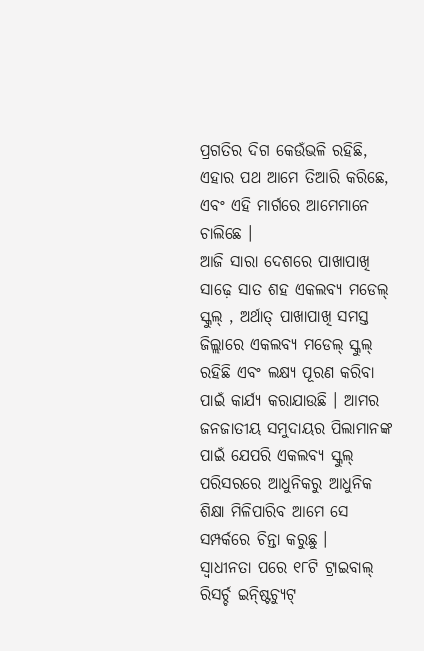ପ୍ରଗତିର ଦିଗ କେଉଁଭଳି ରହିଛି, ଏହାର ପଥ ଆମେ ତିଆରି କରିଛେ, ଏବଂ ଏହି ମାର୍ଗରେ ଆମେମାନେ ଚାଲିଛେ ।
ଆଜି ସାରା ଦେଶରେ ପାଖାପାଖି ସାଢ଼େ ସାତ ଶହ ଏକଲବ୍ୟ ମଡେଲ୍ ସ୍କୁଲ୍ , ଅର୍ଥାତ୍ ପାଖାପାଖି ସମସ୍ତ ଜିଲ୍ଲାରେ ଏକଲବ୍ୟ ମଡେଲ୍ ସ୍କୁଲ୍ ରହିଛି ଏବଂ ଲକ୍ଷ୍ୟ ପୂରଣ କରିବା ପାଇଁ କାର୍ଯ୍ୟ କରାଯାଉଛି । ଆମର ଜନଜାତୀୟ ସମୁଦାୟର ପିଲାମାନଙ୍କ ପାଇଁ ଯେପରି ଏକଲବ୍ୟ ସ୍କୁଲ୍ ପରିସରରେ ଆଧୁନିକରୁ ଆଧୁନିକ ଶିକ୍ଷା ମିଳିପାରିବ ଆମେ ସେ ସମ୍ପର୍କରେ ଚିନ୍ତା କରୁଛୁ ।
ସ୍ୱାଧୀନତା ପରେ ୧୮ଟି ଟ୍ରାଇବାଲ୍ ରିସର୍ଚ୍ଚ ଇନ୍ଷ୍ଟିଚ୍ୟୁଟ୍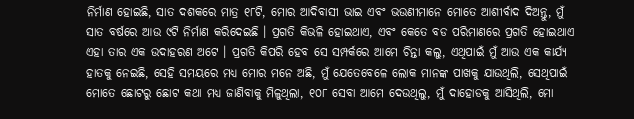ନିର୍ମାଣ ହୋଇଛି, ସାତ ଦଶକରେ ମାତ୍ର ୧୮ଟି, ମୋର ଆଦିବାସୀ ଭାଇ ଏବଂ ଭଉଣୀମାନେ ମୋତେ ଆଶୀର୍ବାଦ ଦିଅନ୍ତୁ, ମୁଁ ସାତ ବର୍ଷରେ ଆଉ ୯ଟି ନିର୍ମାଣ କରିଦେଇଛି । ପ୍ରଗତି କିଭଳି ହୋଇଥାଏ, ଏବଂ କେତେ ବଡ ପରିମାଣରେ ପ୍ରଗତି ହୋଇଥାଏ ଏହା ତାର ଏକ ଉଦାହରଣ ଅଟେ । ପ୍ରଗତି କିପରି ହେବ ସେ ସମ୍ପର୍କରେ ଆମେ ଚିନ୍ତା କଲୁ, ଏଥିପାଇଁ ମୁଁ ଆଉ ଏକ କାର୍ଯ୍ୟ ହାତକୁ ନେଇଛି, ସେହି ସମୟରେ ମଧ୍ୟ ମୋର ମନେ ଅଛି, ମୁଁ ଯେତେବେଳେ ଲୋକ ମାନଙ୍କ ପାଖକୁ ଯାଉଥିଲି, ସେଥିପାଇଁ ମୋତେ ଛୋଟରୁ ଛୋଟ କଥା ମଧ୍ୟ ଜାଣିବାକୁ ମିଳୁଥିଲା, ୧୦୮ ସେବା ଆମେ ଦେଉଥିଲୁ, ମୁଁ ଦାହୋଡକୁ ଆସିଥିଲି, ମୋ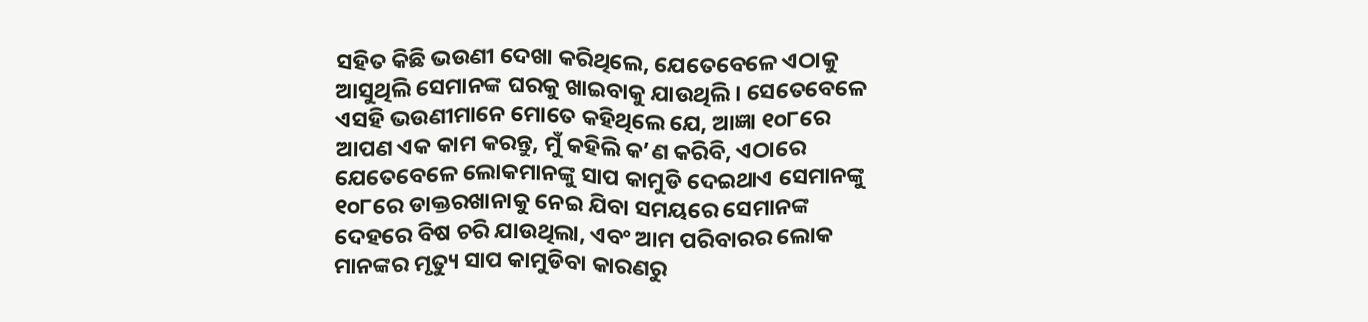ସହିତ କିଛି ଭଉଣୀ ଦେଖା କରିଥିଲେ, ଯେତେବେଳେ ଏଠାକୁ ଆସୁଥିଲି ସେମାନଙ୍କ ଘରକୁ ଖାଇବାକୁ ଯାଉଥିଲି । ସେତେବେଳେ ଏସହି ଭଉଣୀମାନେ ମୋତେ କହିଥିଲେ ଯେ, ଆଜ୍ଞା ୧୦୮ରେ ଆପଣ ଏକ କାମ କରନ୍ତୁ, ମୁଁ କହିଲି କ’ଣ କରିବି, ଏଠାରେ ଯେତେବେଳେ ଲୋକମାନଙ୍କୁ ସାପ କାମୁଡି ଦେଇଥାଏ ସେମାନଙ୍କୁ ୧୦୮ରେ ଡାକ୍ତରଖାନାକୁ ନେଇ ଯିବା ସମୟରେ ସେମାନଙ୍କ ଦେହରେ ବିଷ ଚରି ଯାଉଥିଲା, ଏବଂ ଆମ ପରିବାରର ଲୋକ ମାନଙ୍କର ମୃତ୍ୟୁ ସାପ କାମୁଡିବା କାରଣରୁ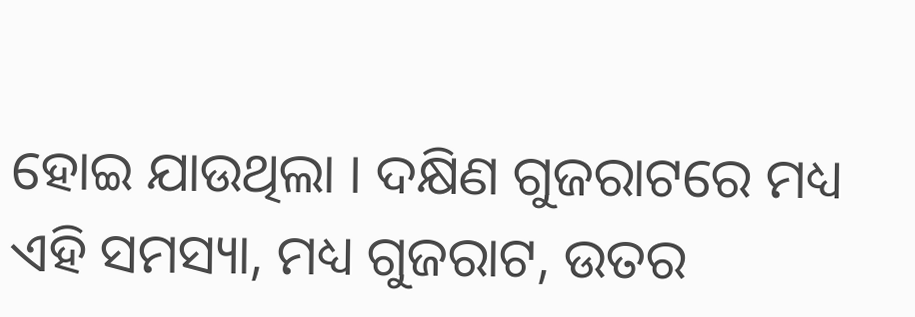ହୋଇ ଯାଉଥିଲା । ଦକ୍ଷିଣ ଗୁଜରାଟରେ ମଧ୍ୟ ଏହି ସମସ୍ୟା, ମଧ୍ୟ ଗୁଜରାଟ, ଉତର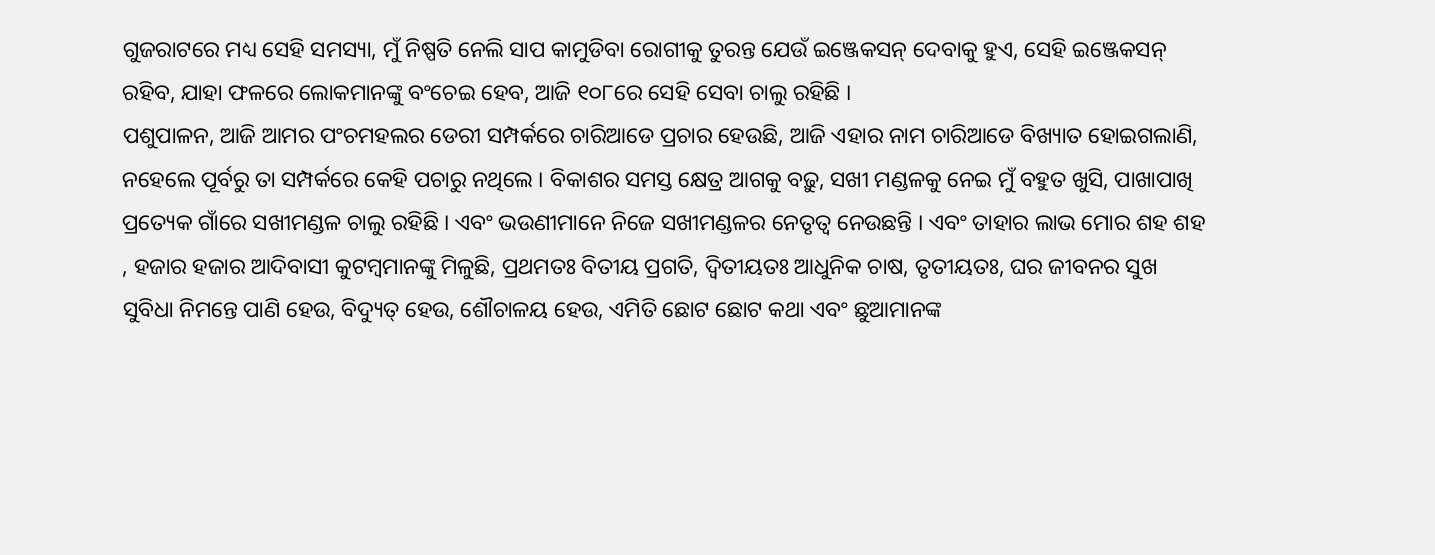ଗୁଜରାଟରେ ମଧ୍ୟ ସେହି ସମସ୍ୟା, ମୁଁ ନିଷ୍ପତି ନେଲି ସାପ କାମୁଡିବା ରୋଗୀକୁ ତୁରନ୍ତ ଯେଉଁ ଇଞ୍ଜେକସନ୍ ଦେବାକୁ ହୁଏ, ସେହି ଇଞ୍ଜେକସନ୍ ରହିବ, ଯାହା ଫଳରେ ଲୋକମାନଙ୍କୁ ବଂଚେଇ ହେବ, ଆଜି ୧୦୮ରେ ସେହି ସେବା ଚାଲୁ ରହିଛି ।
ପଶୁପାଳନ, ଆଜି ଆମର ପଂଚମହଲର ଡେରୀ ସମ୍ପର୍କରେ ଚାରିଆଡେ ପ୍ରଚାର ହେଉଛି, ଆଜି ଏହାର ନାମ ଚାରିଆଡେ ବିଖ୍ୟାତ ହୋଇଗଲାଣି, ନହେଲେ ପୂର୍ବରୁ ତା ସମ୍ପର୍କରେ କେହି ପଚାରୁ ନଥିଲେ । ବିକାଶର ସମସ୍ତ କ୍ଷେତ୍ର ଆଗକୁ ବଢ଼ୁ, ସଖୀ ମଣ୍ଡଳକୁ ନେଇ ମୁଁ ବହୁତ ଖୁସି, ପାଖାପାଖି ପ୍ରତ୍ୟେକ ଗାଁରେ ସଖୀମଣ୍ଡଳ ଚାଲୁ ରହିଛି । ଏବଂ ଭଉଣୀମାନେ ନିଜେ ସଖୀମଣ୍ଡଳର ନେତୃତ୍ୱ ନେଉଛନ୍ତି । ଏବଂ ତାହାର ଲାଭ ମୋର ଶହ ଶହ , ହଜାର ହଜାର ଆଦିବାସୀ କୁଟମ୍ବମାନଙ୍କୁ ମିଳୁଛି, ପ୍ରଥମତଃ ବିତୀୟ ପ୍ରଗତି, ଦ୍ୱିତୀୟତଃ ଆଧୁନିକ ଚାଷ, ତୃତୀୟତଃ, ଘର ଜୀବନର ସୁଖ ସୁବିଧା ନିମନ୍ତେ ପାଣି ହେଉ, ବିଦ୍ୟୁତ୍ ହେଉ, ଶୌଚାଳୟ ହେଉ, ଏମିତି ଛୋଟ ଛୋଟ କଥା ଏବଂ ଛୁଆମାନଙ୍କ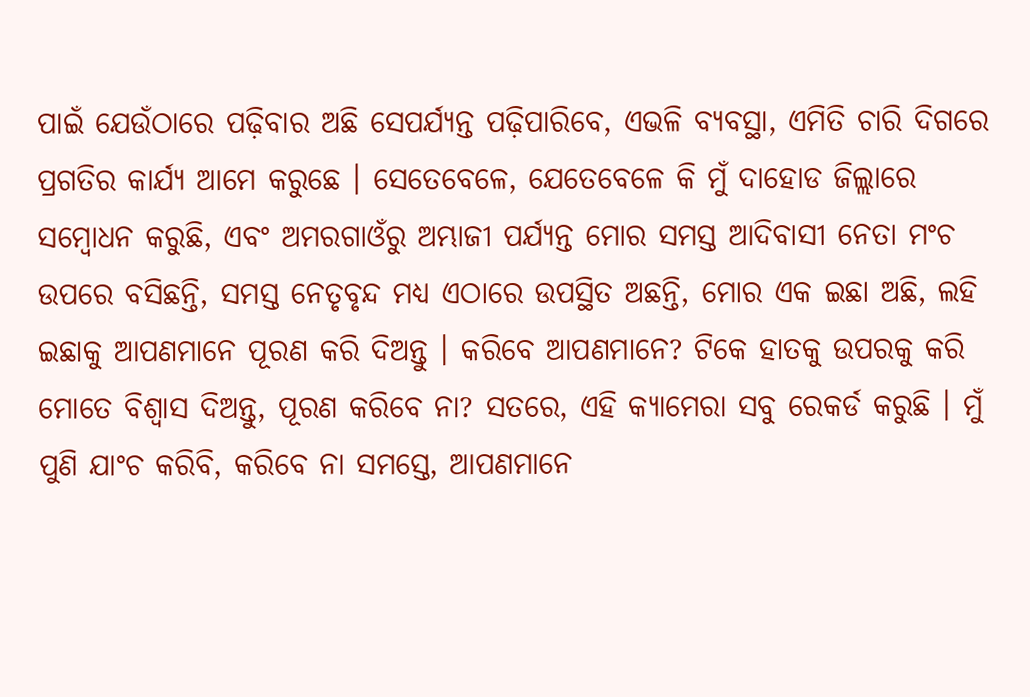ପାଇଁ ଯେଉଁଠାରେ ପଢ଼ିବାର ଅଛି ସେପର୍ଯ୍ୟନ୍ତ ପଢ଼ିପାରିବେ, ଏଭଳି ବ୍ୟବସ୍ଥା, ଏମିତି ଚାରି ଦିଗରେ ପ୍ରଗତିର କାର୍ଯ୍ୟ ଆମେ କରୁଛେ । ସେତେବେଳେ, ଯେତେବେଳେ କି ମୁଁ ଦାହୋଡ ଜିଲ୍ଲାରେ ସମ୍ବୋଧନ କରୁଛି, ଏବଂ ଅମରଗାଓଁରୁ ଅମ୍ଭାଜୀ ପର୍ଯ୍ୟନ୍ତ ମୋର ସମସ୍ତ ଆଦିବାସୀ ନେତା ମଂଚ ଉପରେ ବସିଛନ୍ତି, ସମସ୍ତ ନେତୃବୃନ୍ଦ ମଧ୍ୟ ଏଠାରେ ଉପସ୍ଥିତ ଅଛନ୍ତି, ମୋର ଏକ ଇଛା ଅଛି, ଲହି ଇଛାକୁ ଆପଣମାନେ ପୂରଣ କରି ଦିଅନ୍ତୁ । କରିବେ ଆପଣମାନେ? ଟିକେ ହାତକୁ ଉପରକୁ କରି ମୋତେ ବିଶ୍ୱାସ ଦିଅନ୍ତୁ, ପୂରଣ କରିବେ ନା? ସତରେ, ଏହି କ୍ୟାମେରା ସବୁ ରେକର୍ଡ କରୁଛି । ମୁଁ ପୁଣି ଯାଂଚ କରିବି, କରିବେ ନା ସମସ୍ତେ, ଆପଣମାନେ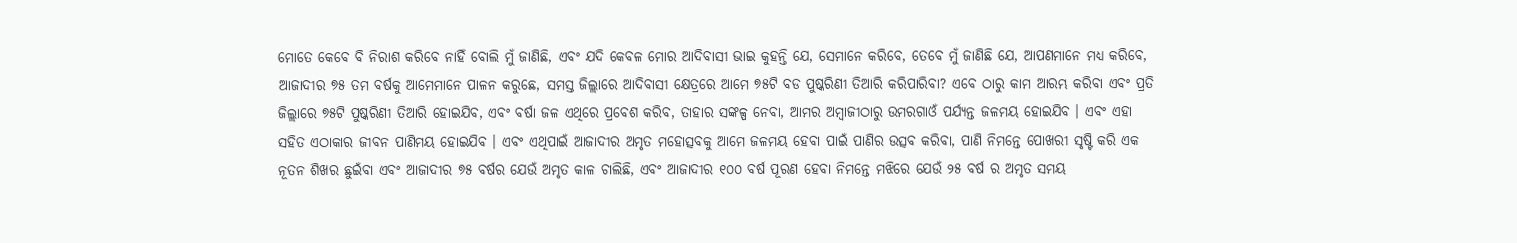ମୋତେ କେବେ ବି ନିରାଶ କରିବେ ନାହିଁ ବୋଲି ମୁଁ ଜାଣିଛି, ଏବଂ ଯଦି କେବଳ ମୋର ଆଦିବାସୀ ଭାଇ କୁହନ୍ତି ଯେ, ସେମାନେ କରିବେ, ତେବେ ମୁଁ ଜାଣିଛି ଯେ, ଆପଣମାନେ ମଧ୍ୟ କରିବେ, ଆଜାଦୀର ୭୫ ତମ ବର୍ଷକୁ ଆମେମାନେ ପାଳନ କରୁଛେ, ସମସ୍ତ ଜିଲ୍ଲାରେ ଆଦିବାସୀ କ୍ଷେତ୍ରରେ ଆମେ ୭୫ଟି ବଡ ପୁଷ୍କରିଣୀ ତିଆରି କରିପାରିବା? ଏବେ ଠାରୁ କାମ ଆରମ୍ଭ କରିବା ଏବଂ ପ୍ରତି ଜିଲ୍ଲାରେ ୭୫ଟି ପୁଷ୍କରିଣୀ ତିଆରି ହୋଇଯିବ, ଏବଂ ବର୍ଷା ଜଳ ଏଥିରେ ପ୍ରବେଶ କରିବ, ତାହାର ସଙ୍କଳ୍ପ ନେବା, ଆମର ଅମ୍ବାଜୀଠାରୁ ଉମରଗାଓଁ ପର୍ଯ୍ୟନ୍ତ ଜଳମୟ ହୋଇଯିବ । ଏବଂ ଏହା ସହିତ ଏଠାକାର ଜୀବନ ପାଣିମୟ ହୋଇଯିବ । ଏବଂ ଏଥିପାଇଁ ଆଜାଦୀର ଅମୃତ ମହୋତ୍ସବକୁ ଆମେ ଜଳମୟ ହେବା ପାଇଁ ପାଣିର ଉତ୍ସବ କରିବା, ପାଣି ନିମନ୍ତେ ପୋଖରୀ ସୃଷ୍ଟି କରି ଏକ ନୂତନ ଶିଖର ଛୁଇଁବା ଏବଂ ଆଜାଦୀର ୭୫ ବର୍ଷର ଯେଉଁ ଅମୃତ କାଳ ଚାଲିଛି, ଏବଂ ଆଜାଦୀର ୧୦୦ ବର୍ଷ ପୂରଣ ହେବା ନିମନ୍ତେ ମଝିରେ ଯେଉଁ ୨୫ ବର୍ଷ ର ଅମୃତ ସମୟ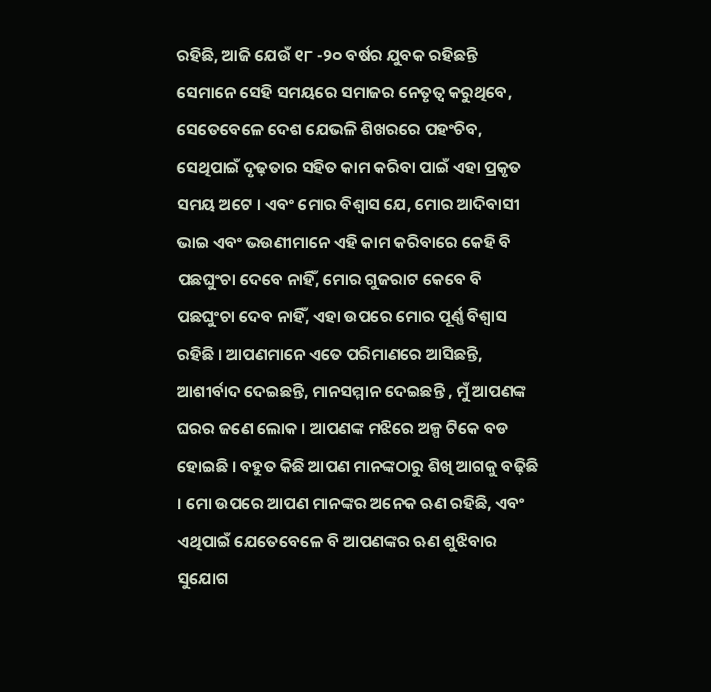ରହିଛି, ଆଜି ଯେଉଁ ୧୮ -୨୦ ବର୍ଷର ଯୁବକ ରହିଛନ୍ତି ସେମାନେ ସେହି ସମୟରେ ସମାଜର ନେତୃତ୍ୱ କରୁଥିବେ, ସେତେବେଳେ ଦେଶ ଯେଭଳି ଶିଖରରେ ପହଂଚିବ, ସେଥିପାଇଁ ଦୃଢ଼ତାର ସହିତ କାମ କରିବା ପାଇଁ ଏହା ପ୍ରକୃତ ସମୟ ଅଟେ । ଏବଂ ମୋର ବିଶ୍ୱାସ ଯେ, ମୋର ଆଦିବାସୀ ଭାଇ ଏବଂ ଭଉଣୀମାନେ ଏହି କାମ କରିବାରେ କେହି ବି ପଛଘୁଂଚା ଦେବେ ନାହିଁ, ମୋର ଗୁଜରାଟ କେବେ ବି ପଛଘୁଂଚା ଦେବ ନାହିଁ, ଏହା ଉପରେ ମୋର ପୂର୍ଣ୍ଣ ବିଶ୍ୱାସ ରହିଛି । ଆପଣମାନେ ଏତେ ପରିମାଣରେ ଆସିଛନ୍ତି, ଆଶୀର୍ବାଦ ଦେଇଛନ୍ତି, ମାନସମ୍ମାନ ଦେଇଛନ୍ତି , ମୁଁ ଆପଣଙ୍କ ଘରର ଜଣେ ଲୋକ । ଆପଣଙ୍କ ମଝିରେ ଅଳ୍ପ ଟିକେ ବଡ ହୋଇଛି । ବହୁତ କିଛି ଆପଣ ମାନଙ୍କଠାରୁ ଶିଖି ଆଗକୁ ବଢ଼ିଛି । ମୋ ଉପରେ ଆପଣ ମାନଙ୍କର ଅନେକ ଋଣ ରହିଛି, ଏବଂ ଏଥିପାଇଁ ଯେତେବେଳେ ବି ଆପଣଙ୍କର ଋଣ ଶୁଝିବାର ସୁଯୋଗ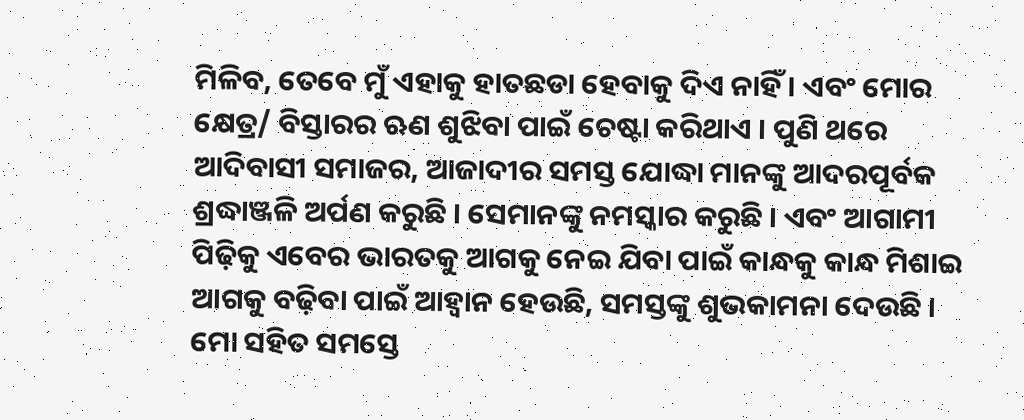ମିଳିବ, ତେବେ ମୁଁ ଏହାକୁ ହାତଛଡା ହେବାକୁ ଦିଏ ନାହିଁ । ଏବଂ ମୋର କ୍ଷେତ୍ର/ ବିସ୍ତାରର ଋଣ ଶୁଝିବା ପାଇଁ ଚେଷ୍ଟା କରିଥାଏ । ପୁଣି ଥରେ ଆଦିବାସୀ ସମାଜର, ଆଜାଦୀର ସମସ୍ତ ଯୋଦ୍ଧା ମାନଙ୍କୁ ଆଦରପୂର୍ବକ ଶ୍ରଦ୍ଧାଞ୍ଜଳି ଅର୍ପଣ କରୁଛି । ସେମାନଙ୍କୁ ନମସ୍କାର କରୁଛି । ଏବଂ ଆଗାମୀ ପିଢ଼ିକୁ ଏବେର ଭାରତକୁ ଆଗକୁ ନେଇ ଯିବା ପାଇଁ କାନ୍ଧକୁ କାନ୍ଧ ମିଶାଇ ଆଗକୁ ବଢ଼ିବା ପାଇଁ ଆହ୍ୱାନ ହେଉଛି, ସମସ୍ତଙ୍କୁ ଶୁଭକାମନା ଦେଉଛି ।
ମୋ ସହିତ ସମସ୍ତେ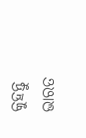କୁହନ୍ତୁ
ଭାରତ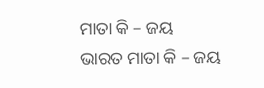ମାତା କି – ଜୟ
ଭାରତ ମାତା କି – ଜୟ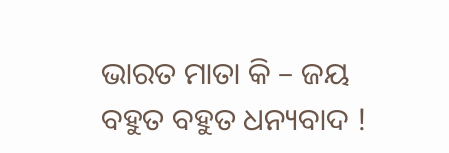ଭାରତ ମାତା କି – ଜୟ
ବହୁତ ବହୁତ ଧନ୍ୟବାଦ !